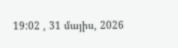19:02 , 31 մայիս, 2026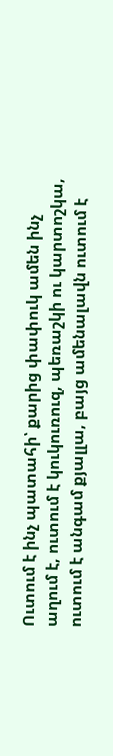Ուտում է ինչ պատահի՝ քարից փափուկ ամեն ինչ աղում է, ուտում է կուկուռուզ, պեռաշկի ու կարտոշկա, ուտում է անգամ քյալլա, բայց ամենալավն ուտում է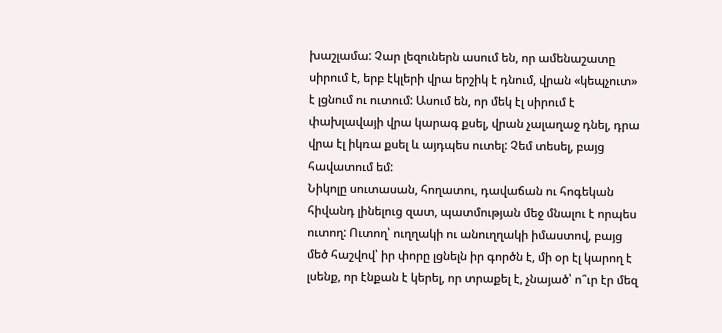խաշլամա: Չար լեզուներն ասում են, որ ամենաշատը սիրում է, երբ էկլերի վրա երշիկ է դնում, վրան «կեպչուտ» է լցնում ու ուտում: Ասում են, որ մեկ էլ սիրում է փախլավայի վրա կարագ քսել, վրան չալաղաջ դնել, դրա վրա էլ իկռա քսել և այդպես ուտել: Չեմ տեսել, բայց հավատում եմ:
Նիկոլը սուտասան, հողատու, դավաճան ու հոգեկան հիվանդ լինելուց զատ, պատմության մեջ մնալու է որպես ուտող: Ուտող՝ ուղղակի ու անուղղակի իմաստով, բայց մեծ հաշվով՝ իր փորը լցնելն իր գործն է, մի օր էլ կարող է լսենք, որ էնքան է կերել, որ տրաքել է, չնայած՝ ո՞ւր էր մեզ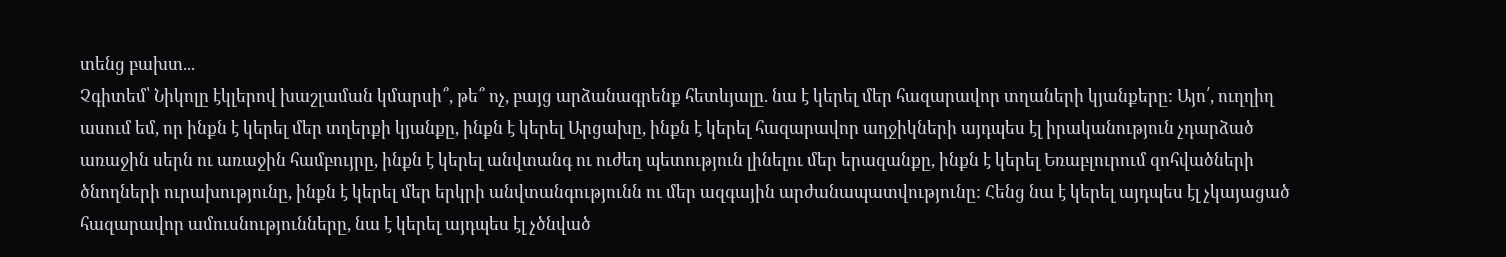տենց բախտ...
Չգիտեմ՝ Նիկոլը էկլերով խաշլաման կմարսի՞, թե՞ ոչ, բայց արձանագրենք հետևյալը. նա է կերել մեր հազարավոր տղաների կյանքերը: Այո՛, ուղղիղ ասում եմ, որ ինքն է կերել մեր տղերքի կյանքը, ինքն է կերել Արցախը, ինքն է կերել հազարավոր աղջիկների այդպես էլ իրականություն չդարձած առաջին սերն ու առաջին համբույրը, ինքն է կերել անվտանգ ու ուժեղ պետություն լինելու մեր երազանքը, ինքն է կերել Եռաբլուրում զոհվածների ծնողների ուրախությունը, ինքն է կերել մեր երկրի անվտանգությունն ու մեր ազգային արժանապատվությունը: Հենց նա է կերել այդպես էլ չկայացած հազարավոր ամուսնությունները, նա է կերել այդպես էլ չծնված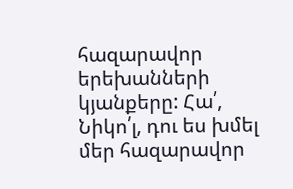հազարավոր երեխանների կյանքերը: Հա՛, Նիկո՛լ, դու ես խմել մեր հազարավոր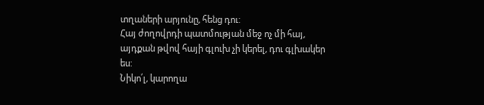տղաների արյունը, հենց դու:
Հայ ժողովրդի պատմության մեջ ոչ մի հայ, այդքան թվով հայի գլուխ չի կերել, դու գլխակեր ես:
Նիկո՛լ, կարողա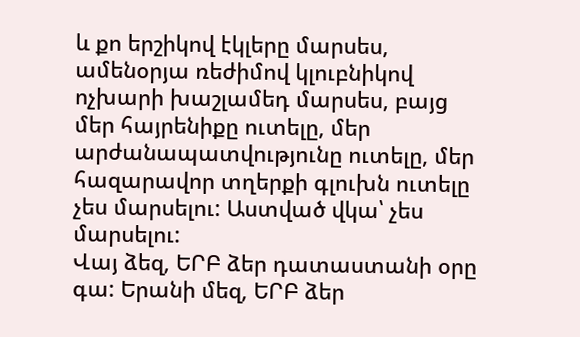և քո երշիկով էկլերը մարսես, ամենօրյա ռեժիմով կլուբնիկով ոչխարի խաշլամեդ մարսես, բայց մեր հայրենիքը ուտելը, մեր արժանապատվությունը ուտելը, մեր հազարավոր տղերքի գլուխն ուտելը չես մարսելու: Աստված վկա՝ չես մարսելու:
Վայ ձեզ, ԵՐԲ ձեր դատաստանի օրը գա: Երանի մեզ, ԵՐԲ ձեր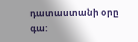դատաստանի օրը գա: